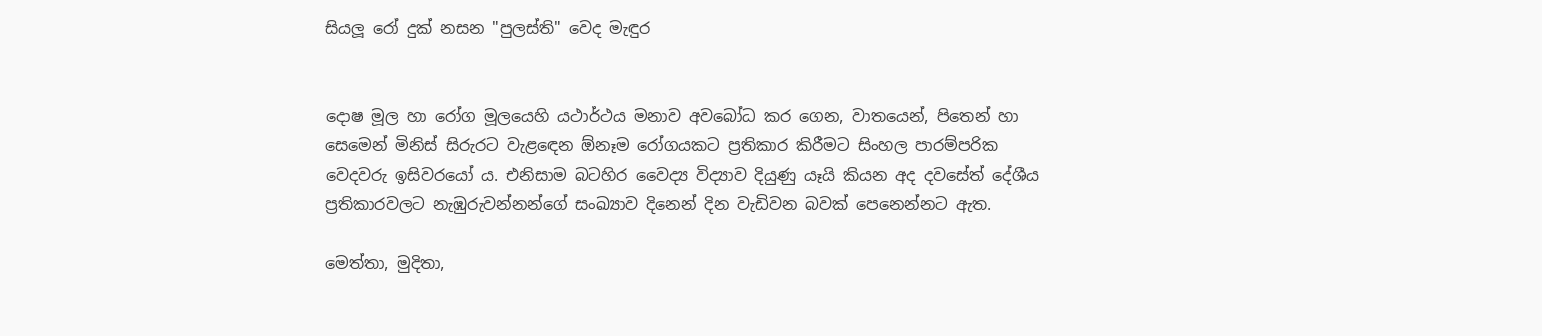සියලූ රෝ දුක්‌ නසන "පුලස්‌ති" වෙද මැඳුර


දොෂ මූල හා රෝග මූලයෙහි යථාර්ථය මනාව අවබෝධ කර ගෙන, වාතයෙන්, පිතෙන් හා සෙමෙන් මිනිස්‌ සිරුරට වැළඳෙන ඕනෑම රෝගයකට ප්‍රතිකාර කිරීමට සිංහල පාරම්පරික වෙදවරු ඉසිවරයෝ ය. එනිසාම බටහිර වෛද්‍ය විද්‍යාව දියුණු යෑයි කියන අද දවසේත් දේශීය ප්‍රතිකාරවලට නැඹුරුවන්නන්ගේ සංඛ්‍යාව දිනෙන් දින වැඩිවන බවක්‌ පෙනෙන්නට ඇත.

මෙත්තා, මුදිතා,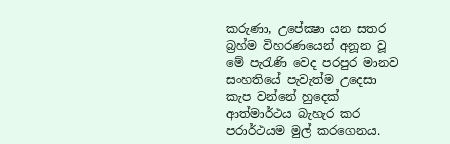කරුණා, උපේක්‍ෂා යන සතර බ්‍රහ්ම විහරණයෙන් අනූන වූ මේ පැරැණි වෙද පරපුර මානව සංහතියේ පැවැත්ම උදෙසා කැප වන්නේ හුදෙක්‌ ආත්මාර්ථය බැහැර කර පරාර්ථයම මුල් කරගෙනය.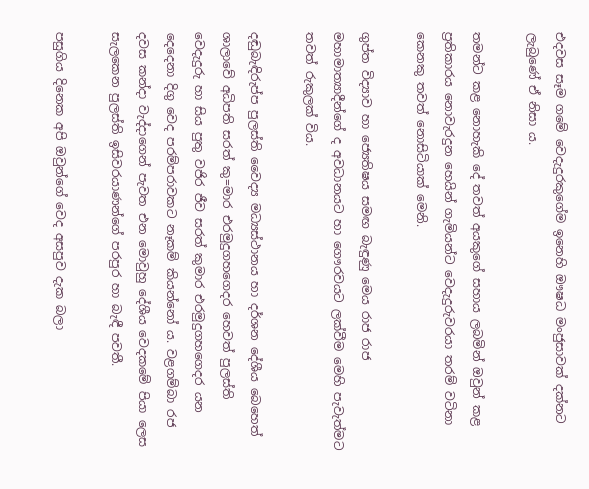එදවස සෑම ගමේ වෙදැදුරකුගේම ඉනෙහි ඖෂධ මංජුසාවක්‌ දක්‌නට ලැබුණේ ඒ නිසා ය.

තමන්ට කළ නොහැකි දේ තවත් අයකුගේ සහාය ලබමින් ඔවුන් කළ ප්‍රතිකාරය නොවැරදුන හෙයින් ගැමියන්ට වෙදැදුරුවරයා තරම් වටිනා කෙනකු තවත් නොසිටියාක්‌ මෙනි.

ගුප්ත විද්‍යාව හා ජ්‍යෙතිෂය සමඟ බැඳුණු මෙය රාජ රාජ මහාමාත්‍යාදීන්ගේ ද අවධානයට හා ගෞරවයට ලක්‌වීම මෙහි පැවැත්මට තවත් රුකුලක්‌ විය.

දඬුබැඳිරුප්ප පුලස්‌ති වෛද්‍ය මධ්‍යස්‌ථානය හා දර්ශන දේශීය බෙහෙත් ශාලාවේ අධිපති සරත් කු=මාර එරමුදුගහගෙදර හෙවත් පුලස්‌ති වෙදැදුරු හා සිය පුතු වජිර ජීව සරත් කුමාර එරමුදුගහගෙදර යන දෙදෙනා දිගු වෙද පරම්පරාවකට නෑකම් කියන්නෝ ය. වළගම්බා රජ දවස කන්දා වැද්දාගෙන් පැවත එන මොවුහු දේශීය වෙදකමේ පියා ලෙස සැලකෙන පුලස්‌ති ඉසිවරයාණන්ගේ පරපුර හා බැඳී පවතී.

පසුගිය දිනෙක අපි ඔවුන්ගේ වෙද අසපුව දැක බලා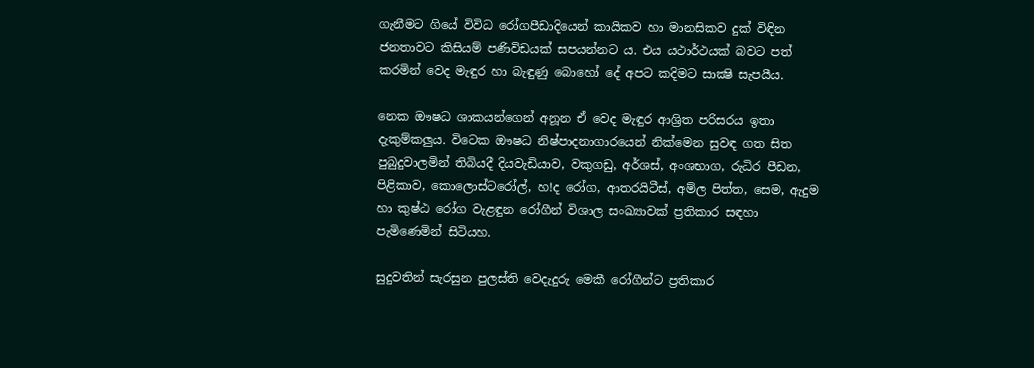ගැනීමට ගියේ විවිධ රෝගපීඩාදියෙන් කායිකව හා මානසිකව දුක්‌ විඳින ජනතාවට කිසියම් පණිවිඩයක්‌ සපයන්නට ය. එය යථාර්ථයක්‌ බවට පත් කරමින් වෙද මැඳුර හා බැඳුණු බොහෝ දේ අපට කදිමට සාක්‍ෂි සැපයීය.

නෙක ඖෂධ ශාකයන්ගෙන් අනූන ඒ වෙද මැඳුර ආශ්‍රිත පරිසරය ඉතා දැකුම්කලුය. විටෙක ඖෂධ නිෂ්පාදනාගාරයෙන් නික්‌මෙන සුවඳ ගත සිත පුබුදුවාලමින් තිබියදී දියවැඩියාව, වකුගඩු, අර්ශස්‌, අංශභාග, රුධිර පීඩන, පිළිකාව, කොලොස්‌ටරෝල්, හ!ද රෝග, ආතරයිටීස්‌, අම්ල පිත්ත, සෙම, ඇදුම හා කුෂ්ඨ රෝග වැළඳුන රෝගීන් විශාල සංඛ්‍යාවක්‌ ප්‍රතිකාර සඳහා පැමිණෙමින් සිටියහ.

සුදුවතින් සැරසුන පුලස්‌ති වෙදැදුරු මෙකී රෝගීන්ට ප්‍රතිකාර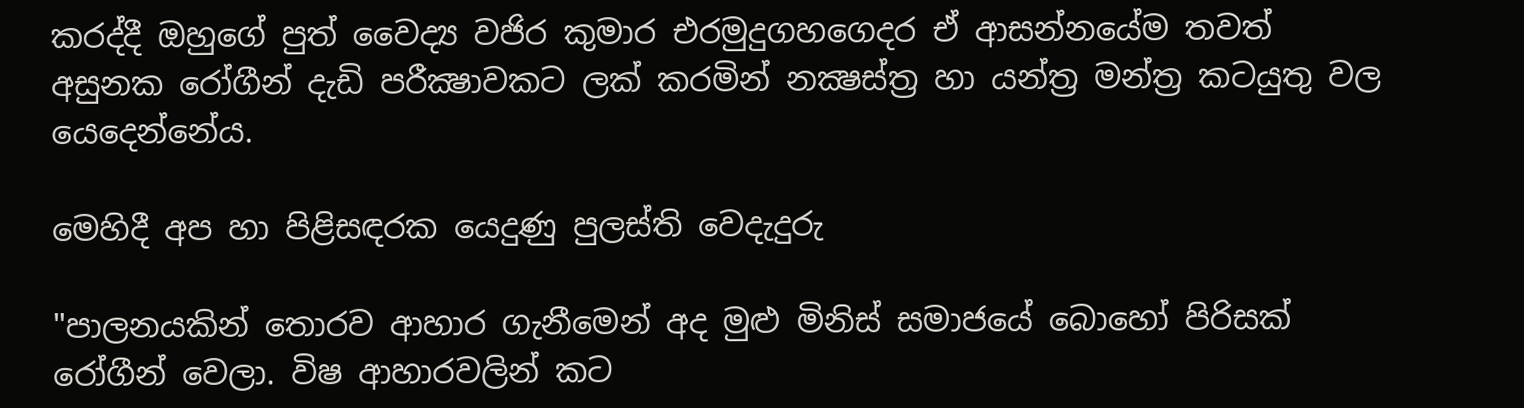කරද්දී ඔහුගේ පුත් වෛද්‍ය වජිර කුමාර එරමුදුගහගෙදර ඒ ආසන්නයේම තවත් අසුනක රෝගීන් දැඩි පරීක්‍ෂාවකට ලක්‌ කරමින් නක්‍ෂස්‌ත්‍ර හා යන්ත්‍ර මන්ත්‍ර කටයුතු වල යෙදෙන්නේය.

මෙහිදී අප හා පිළිසඳරක යෙදුණු පුලස්‌ති වෙදැදුරු

"පාලනයකින් තොරව ආහාර ගැනීමෙන් අද මුළු මිනිස්‌ සමාජයේ බොහෝ පිරිසක්‌ රෝගීන් වෙලා. විෂ ආහාරවලින් කට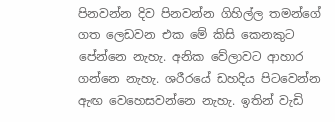පිනවන්න දිව පිනවන්න ගිහිල්ල තමන්ගේ ගත ලෙඩවන එක මේ කිසි කෙනකුට පේන්නෙ නැහැ. අනික වේලාවට ආහාර ගන්නෙ නැහැ. ශරීරයේ ඩහදිය පිටවෙන්න ඇඟ වෙහෙසවන්නෙ නැහැ. ඉතින් වැඩි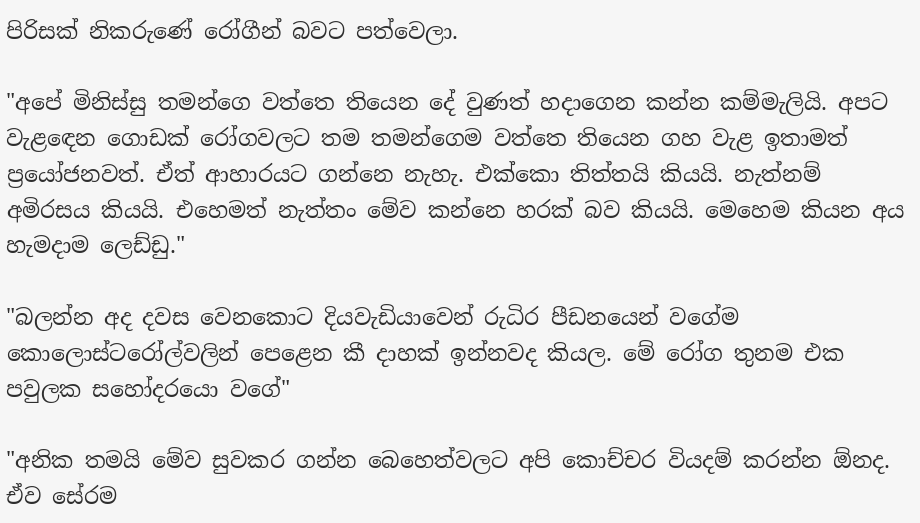පිරිසක්‌ නිකරුණේ රෝගීන් බවට පත්වෙලා.

"අපේ මිනිස්‌සු තමන්ගෙ වත්තෙ තියෙන දේ වුණත් හදාගෙන කන්න කම්මැලියි. අපට වැළඳෙන ගොඩක්‌ රෝගවලට තම තමන්ගෙම වත්තෙ තියෙන ගහ වැළ ඉතාමත් ප්‍රයෝජනවත්. ඒත් ආහාරයට ගන්නෙ නැහැ. එක්‌කො තිත්තයි කියයි. නැත්නම් අමිරසය කියයි. එහෙමත් නැත්තං මේව කන්නෙ හරක්‌ බව කියයි. මෙහෙම කියන අය හැමදාම ලෙඩ්ඩු."

"බලන්න අද දවස වෙනකොට දියවැඩියාවෙන් රුධිර පීඩනයෙන් වගේම කොලොස්‌ටරෝල්වලින් පෙළෙන කී දාහක්‌ ඉන්නවද කියල. මේ රෝග තුනම එක පවුලක සහෝදරයො වගේ"

"අනික තමයි මේව සුවකර ගන්න බෙහෙත්වලට අපි කොච්චර වියදම් කරන්න ඕනද. ඒව සේරම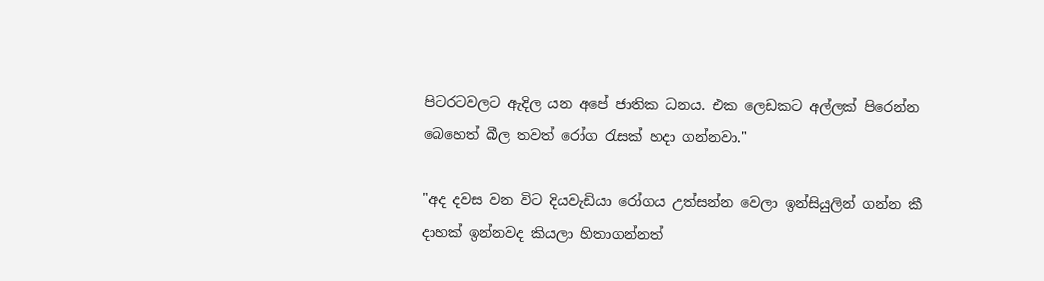පිටරටවලට ඇදිල යන අපේ ජාතික ධනය. එක ලෙඩකට අල්ලක්‌ පිරෙන්න බෙහෙත් බීල තවත් රෝග රැසක්‌ හදා ගන්නවා."

"අද දවස වන විට දියවැඩියා රෝගය උත්සන්න වෙලා ඉන්සියුලින් ගන්න කී දාහක්‌ ඉන්නවද කියලා හිතාගන්නත්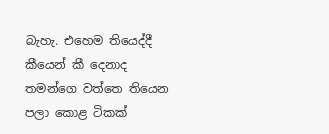බැහැ. එහෙම තියෙද්දී කීයෙන් කී දෙනාද තමන්ගෙ වත්තෙ තියෙන පලා කොළ ටිකක්‌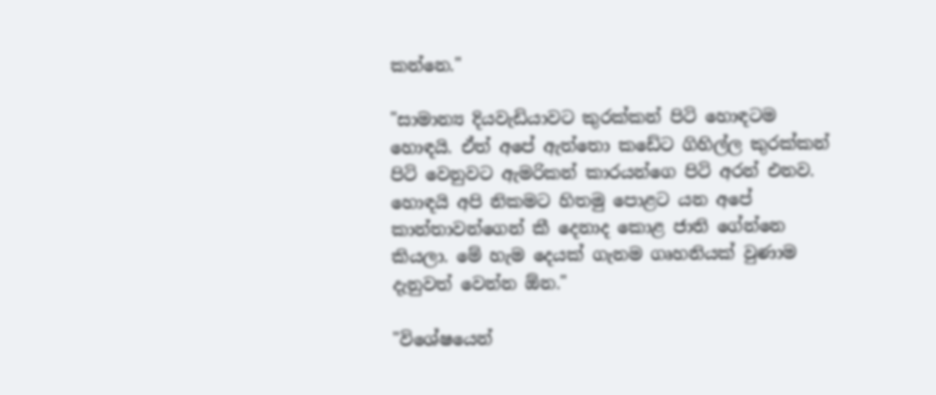කන්නෙ."

"සාමාන්‍ය දියවැඩියාවට කුරක්‌කන් පිටි හොඳටම හොඳයි. ඒත් අපේ ඇත්තො කඩේට ගිහිල්ල කුරක්‌කන් පිටි වෙනුවට ඇමරිකන් කාරයන්ගෙ පිටි අරන් එනව. හොඳයි අපි නිකමට හිතමු පොළට යන අපේ කාන්තාවන්ගෙන් කී දෙනාද කොළ ජාති ගේන්නෙ කියලා. මේ හැම දෙයක්‌ ගැනම ගෘහනියක්‌ වුණාම දැනුවත් වෙන්න ඕන."

"විශේෂයෙන්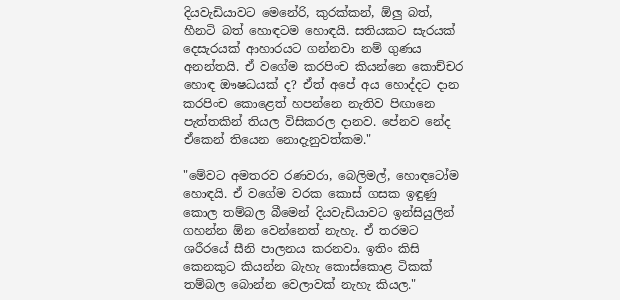දියවැඩියාවට මෙනේරි, කුරක්‌කන්, ඕලු බත්, හීනටි බත් හොඳටම හොඳයි. සතියකට සැරයක්‌ දෙසැරයක්‌ ආහාරයට ගන්නවා නම් ගුණය අනන්තයි. ඒ වගේම කරපිංච කියන්නෙ කොච්චර හොඳ ඖෂධයක්‌ ද? ඒත් අපේ අය හොද්දට දාන කරපිංච කොළෙත් හපන්නෙ නැතිව පිඟානෙ පැත්තකින් තියල විසිකරල දානව. පේනව නේද ඒකෙන් තියෙන නොදැනුවත්කම."

"මේවට අමතරව රණවරා, බෙලිමල්, හොඳටෝම හොඳයි. ඒ වගේම වරක කොස්‌ ගසක ඉඳුණු කොල තම්බල බීමෙන් දියවැඩියාවට ඉන්සියුලින් ගහන්න ඕන වෙන්නෙත් නැහැ. ඒ තරමට ශරීරයේ සීනි පාලනය කරනවා. ඉතිං කිසි කෙනකුට කියන්න බැහැ කොස්‌කොළ ටිකක්‌ තම්බල බොන්න වෙලාවක්‌ නැහැ කියල."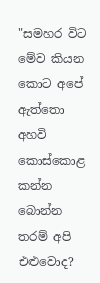"සමහර විට මේව කියන කොට අපේ ඇත්තො අහවි කොස්‌කොළ කන්න බොන්න තරම් අපි එළුවොද?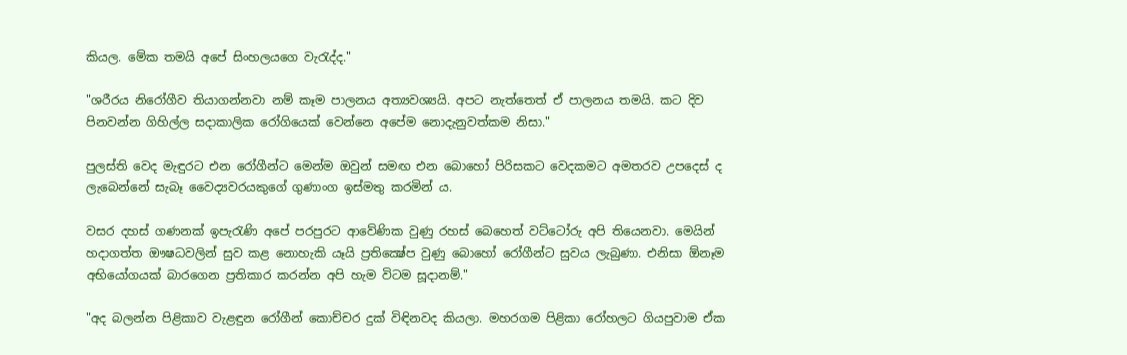කියල. මේක තමයි අපේ සිංහලයගෙ වැරැද්ද."

"ශරීරය නිරෝගීව තියාගන්නවා නම් කෑම පාලනය අත්‍යවශ්‍යයි. අපට නැත්තෙත් ඒ පාලනය තමයි. කට දිව පිනවන්න ගිහිල්ල සදාකාලික රෝගියෙක්‌ වෙන්නෙ අපේම නොදැනුවත්කම නිසා."

පුලස්‌ති වෙද මැඳුරට එන රෝගීන්ට මෙන්ම ඔවුන් සමඟ එන බොහෝ පිරිසකට වෙදකමට අමතරව උපදෙස්‌ ද ලැබෙන්නේ සැබෑ වෛද්‍යවරයකුගේ ගුණාංග ඉස්‌මතු කරමින් ය.

වසර දහස්‌ ගණනක්‌ ඉපැරැණි අපේ පරපුරට ආවේණික වුණු රහස්‌ බෙහෙත් වට්‌ටෝරු අපි තියෙනවා. මෙයින් හදාගත්ත ඖෂධවලින් සුව කළ නොහැකි යෑයි ප්‍රතික්‍ෂේප වුණු බොහෝ රෝගීන්ට සුවය ලැබුණා. එනිසා ඕනෑම අභියෝගයක්‌ බාරගෙන ප්‍රතිකාර කරන්න අපි හැම විටම සූදානම්."

"අද බලන්න පිළිකාව වැළඳුන රෝගීන් කොච්චර දුක්‌ විඳිනවද කියලා. මහරගම පිළිකා රෝහලට ගියපුවාම ඒක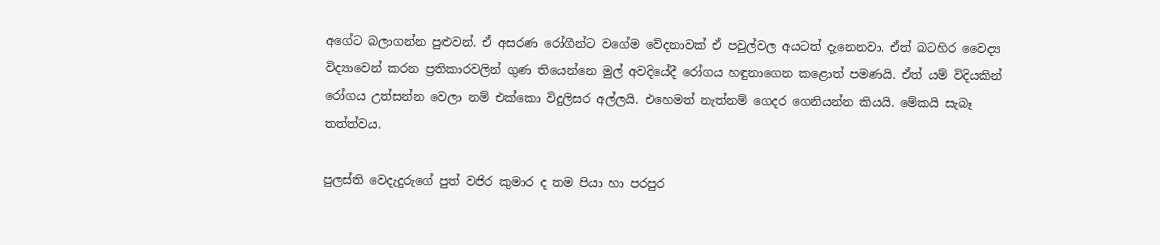අගේට බලාගන්න පුළුවන්. ඒ අසරණ රෝගීන්ට වගේම වේදනාවක්‌ ඒ පවුල්වල අයටත් දැනෙනවා. ඒත් බටහිර වෛද්‍ය විද්‍යාවෙන් කරන ප්‍රතිකාරවලින් ගුණ තියෙන්නෙ මුල් අවදියේදී රෝගය හඳුනාගෙන කළොත් පමණයි. ඒත් යම් විදියකින් රෝගය උත්සන්න වෙලා නම් එක්‌කො විදුලිසර අල්ලයි. එහෙමත් නැත්නම් ගෙදර ගෙනියන්න කියයි. මේකයි සැබෑ තත්ත්වය.

පුලස්‌ති වෙදැදුරුගේ පුත් වජිර කුමාර ද තම පියා හා පරපුර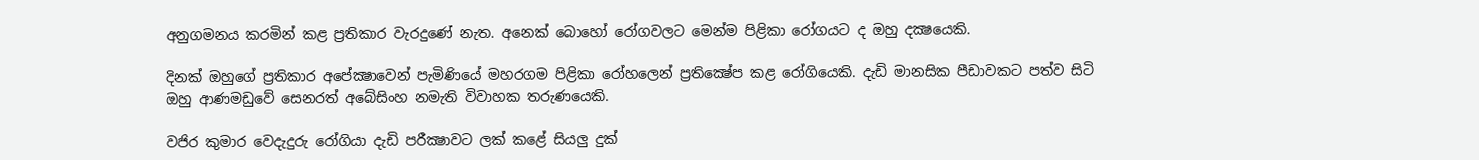අනුගමනය කරමින් කළ ප්‍රතිකාර වැරදුණේ නැත. අනෙක්‌ බොහෝ රෝගවලට මෙන්ම පිළිකා රෝගයට ද ඔහු දක්‍ෂයෙකි.

දිනක්‌ ඔහුගේ ප්‍රතිකාර අපේක්‍ෂාවෙන් පැමිණියේ මහරගම පිළිකා රෝහලෙන් ප්‍රතික්‍ෂේප කළ රෝගියෙකි. දැඩි මානසික පීඩාවකට පත්ව සිටි ඔහු ආණමඩුවේ සෙනරත් අබේසිංහ නමැති විවාහක තරුණයෙකි.

වජිර කුමාර වෙදැදුරු රෝගියා දැඩි පරීක්‍ෂාවට ලක්‌ කළේ සියලු දුක්‌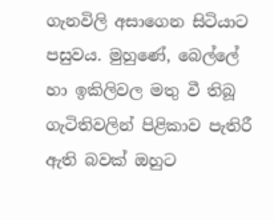ගැනවිලි අසාගෙන සිටියාට පසුවය. මුහුණේ, බෙල්ලේ හා ඉකිලිවල මතු වී තිබූ ගැටිතිවලින් පිළිකාව පැතිරී ඇති බවක්‌ ඔහුට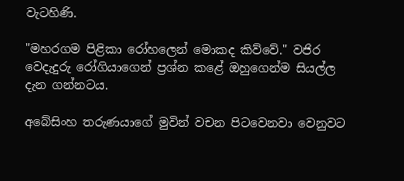වැටහිණි.

"මහරගම පිළිකා රෝහලෙන් මොකද කිව්වේ." වජිර වෙදැදුරු රෝගියාගෙන් ප්‍රශ්න කළේ ඔහුගෙන්ම සියල්ල දැන ගන්නටය.

අබේසිංහ තරුණයාගේ මුවින් වචන පිටවෙනවා වෙනුවට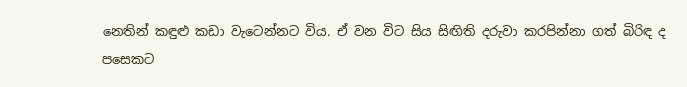නෙතින් කඳුළු කඩා වැටෙන්නට විය. ඒ වන විට සිය සිඟිති දරුවා කරපින්නා ගත් බිරිඳ ද පසෙකට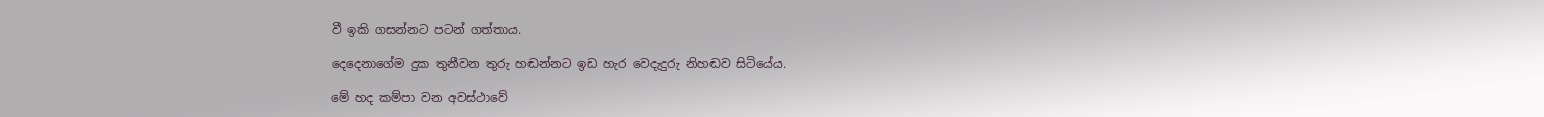වී ඉකි ගසන්නට පටන් ගත්තාය.

දෙදෙනාගේම දුක තුනීවන තුරු හඬන්නට ඉඩ හැර වෙදැදුරු නිහඬව සිටියේය.

මේ හද කම්පා වන අවස්‌ථාවේ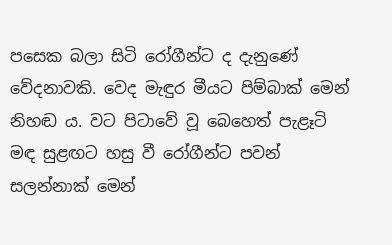පසෙක බලා සිටි රෝගීන්ට ද දැනුණේ වේදනාවකි. වෙද මැඳුර මීයට පිම්බාක්‌ මෙන් නිහඬ ය. වට පිටාවේ වූ බෙහෙත් පැළෑටි මඳ සුළඟට හසු වී රෝගීන්ට පවන් සලන්නාක්‌ මෙන්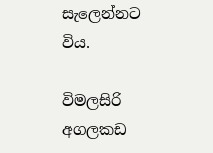සැලෙන්නට විය.

විමලසිරි අගලකඩ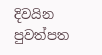දිවයින පුවත්පත